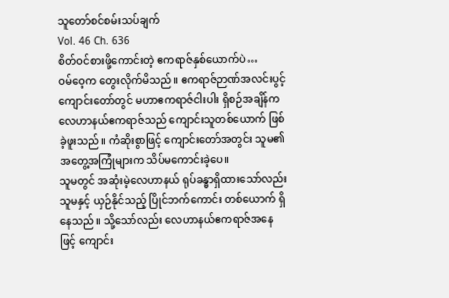သူတော်စင်စမ်းသပ်ချက်
Vol. 46 Ch. 636
စိတ်ဝင်စားဖို့ကောင်းတဲ့ ဧကရာဇ်နှစ်ယောက်ပဲ…
ဝမ်ဝေ့က တွေးလိုက်မိသည်။ ဧကရာဇ်ဉာဏ်အလင်းပွင့်ကျောင်းတော်တွင် မဟာဧကရာဇ်ငါးပါး ရှိစဉ်အချိန်က လေဟာနယ်ဧကရာဇ်သည် ကျောင်းသူတစ်ယောက် ဖြစ်ခဲ့ဖူးသည်။ ကံဆိုးစွာဖြင့် ကျောင်းတော်အတွင်း သူမ၏ အတွေ့အကြုံများက သိပ်မကောင်းခဲ့ပေ။
သူမတွင် အဆုံးမဲ့လေဟာနယ် ရုပ်ခန္ဓာရှိထားသော်လည်း သူမနှင့် ယှဉ်နိုင်သည့် ပြိုင်ဘက်ကောင်း တစ်ယောက် ရှိနေသည်။ သို့သော်လည်း လေဟာနယ်ဧကရာဇ်အနေဖြင့် ကျောင်း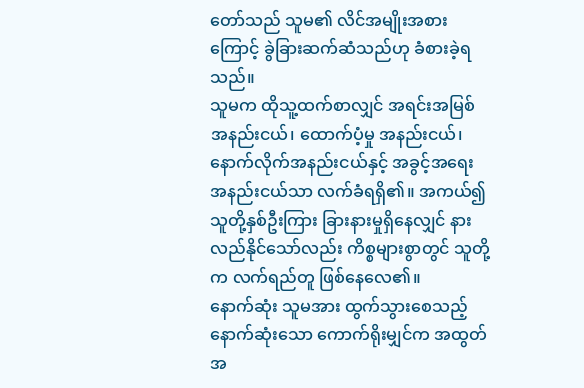တော်သည် သူမ၏ လိင်အမျိုးအစားကြောင့် ခွဲခြားဆက်ဆံသည်ဟု ခံစားခဲ့ရသည်။
သူမက ထိုသူ့ထက်စာလျှင် အရင်းအမြစ် အနည်းငယ်၊ ထောက်ပံ့မှု အနည်းငယ်၊ နောက်လိုက်အနည်းငယ်နှင့် အခွင့်အရေး အနည်းငယ်သာ လက်ခံရရှိ၏။ အကယ်၍ သူတို့နှစ်ဦးကြား ခြားနားမှုရှိနေလျှင် နားလည်နိုင်သော်လည်း ကိစ္စများစွာတွင် သူတို့က လက်ရည်တူ ဖြစ်နေလေ၏။
နောက်ဆုံး သူမအား ထွက်သွားစေသည့် နောက်ဆုံးသော ကောက်ရိုးမျှင်က အထွတ်အ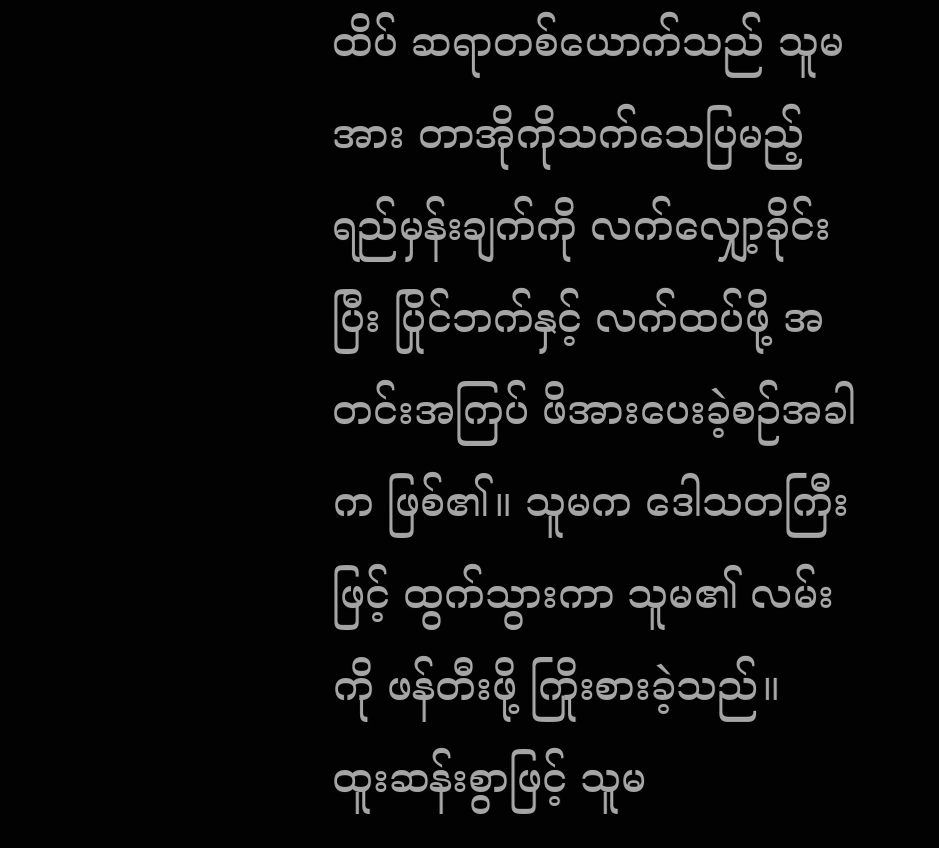ထိပ် ဆရာတစ်ယောက်သည် သူမအား တာအိုကိုသက်သေပြမည့် ရည်မှန်းချက်ကို လက်လျှော့ခိုင်းပြီး ပြိုင်ဘက်နှင့် လက်ထပ်ဖို့ အတင်းအကြပ် ဖိအားပေးခဲ့စဉ်အခါက ဖြစ်၏။ သူမက ဒေါသတကြီးဖြင့် ထွက်သွားကာ သူမ၏ လမ်းကို ဖန်တီးဖို့ ကြိုးစားခဲ့သည်။
ထူးဆန်းစွာဖြင့် သူမ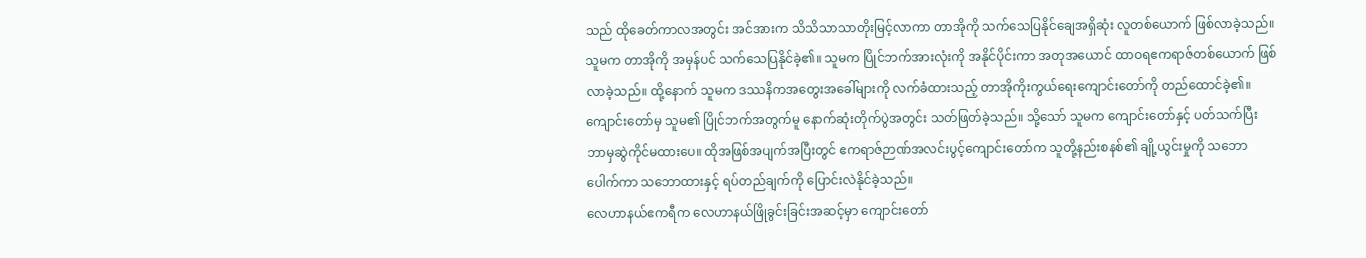သည် ထိုခေတ်ကာလအတွင်း အင်အားက သိသိသာသာတိုးမြင့်လာကာ တာအိုကို သက်သေပြနိုင်ချေအရှိဆုံး လူတစ်ယောက် ဖြစ်လာခဲ့သည်။
သူမက တာအိုကို အမှန်ပင် သက်သေပြနိုင်ခဲ့၏။ သူမက ပြိုင်ဘက်အားလုံးကို အနိုင်ပိုင်းကာ အတုအယောင် ထာဝရဧကရာဇ်တစ်ယောက် ဖြစ်လာခဲ့သည်။ ထို့နောက် သူမက ဒဿနိကအတွေးအခေါ်များကို လက်ခံထားသည့် တာအိုကိုးကွယ်ရေးကျောင်းတော်ကို တည်ထောင်ခဲ့၏။
ကျောင်းတော်မှ သူမ၏ ပြိုင်ဘက်အတွက်မူ နောက်ဆုံးတိုက်ပွဲအတွင်း သတ်ဖြတ်ခဲ့သည်။ သို့သော် သူမက ကျောင်းတော်နှင့် ပတ်သက်ပြီး ဘာမှဆွဲကိုင်မထားပေ။ ထိုအဖြစ်အပျက်အပြီးတွင် ဧကရာဇ်ဉာဏ်အလင်းပွင့်ကျောင်းတော်က သူတို့နည်းစနစ်၏ ချို့ယွင်းမှုကို သဘောပေါက်ကာ သဘောထားနှင့် ရပ်တည်ချက်ကို ပြောင်းလဲနိုင်ခဲ့သည်။
လေဟာနယ်ဧကရီက လေဟာနယ်ဖြိုခွင်းခြင်းအဆင့်မှာ ကျောင်းတော်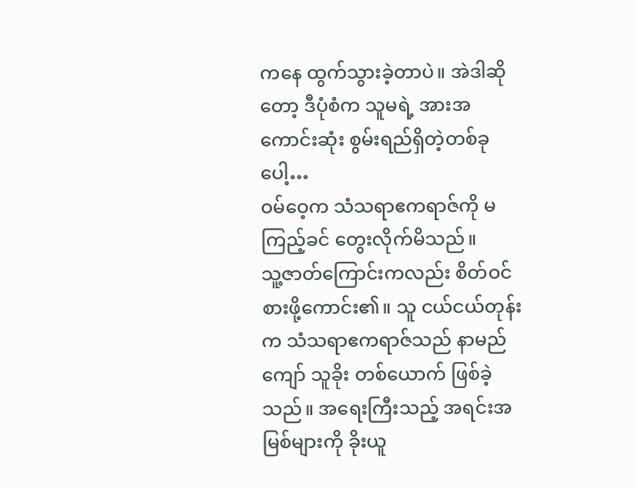ကနေ ထွက်သွားခဲ့တာပဲ။ အဲဒါဆိုတော့ ဒီပုံစံက သူမရဲ့ အားအကောင်းဆုံး စွမ်းရည်ရှိတဲ့တစ်ခုပေါ့…
ဝမ်ဝေ့က သံသရာဧကရာဇ်ကို မကြည့်ခင် တွေးလိုက်မိသည်။
သူ့ဇာတ်ကြောင်းကလည်း စိတ်ဝင်စားဖို့ကောင်း၏။ သူ ငယ်ငယ်တုန်းက သံသရာဧကရာဇ်သည် နာမည်ကျော် သူခိုး တစ်ယောက် ဖြစ်ခဲ့သည်။ အရေးကြီးသည့် အရင်းအမြစ်များကို ခိုးယူ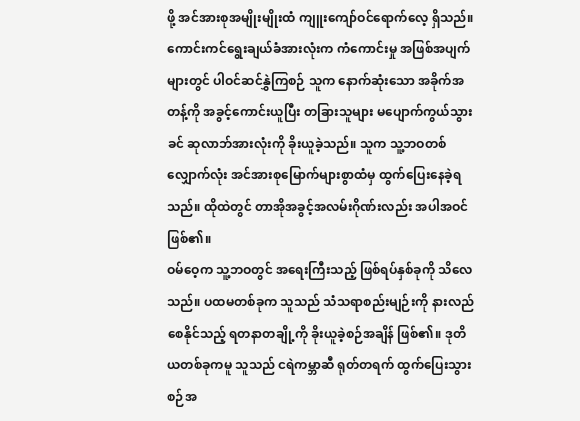ဖို့ အင်အားစုအမျိုးမျိုးထံ ကျူးကျော်ဝင်ရောက်လေ့ ရှိသည်။ ကောင်းကင်ရွေးချယ်ခံအားလုံးက ကံကောင်းမှု အဖြစ်အပျက်များတွင် ပါဝင်ဆင်နွှဲကြစဉ် သူက နောက်ဆုံးသော အခိုက်အတန့်ကို အခွင့်ကောင်းယူပြီး တခြားသူများ မပျောက်ကွယ်သွားခင် ဆုလာဘ်အားလုံးကို ခိုးယူခဲ့သည်။ သူက သူ့ဘဝတစ်လျှောက်လုံး အင်အားစုမြောက်များစွာထံမှ ထွက်ပြေးနေခဲ့ရသည်။ ထိုထဲတွင် တာအိုအခွင့်အလမ်းဂိုဏ်းလည်း အပါအဝင် ဖြစ်၏။
ဝမ်ဝေ့က သူ့ဘဝတွင် အရေးကြီးသည့် ဖြစ်ရပ်နှစ်ခုကို သိလေသည်။ ပထမတစ်ခုက သူသည် သံသရာစည်းမျဉ်းကို နားလည်စေနိုင်သည့် ရတနာတချို့ကို ခိုးယူခဲ့စဉ်အချိန် ဖြစ်၏။ ဒုတိယတစ်ခုကမူ သူသည် ငရဲကမ္ဘာဆီ ရုတ်တရက် ထွက်ပြေးသွားစဉ်အ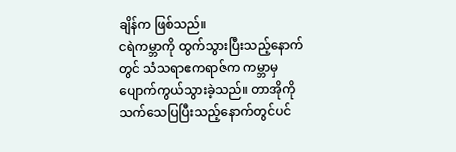ချိန်က ဖြစ်သည်။
ငရဲကမ္ဘာကို ထွက်သွားပြီးသည့်နောက်တွင် သံသရာဧကရာဇ်က ကမ္ဘာမှ ပျောက်ကွယ်သွားခဲ့သည်။ တာအိုကို သက်သေပြပြီးသည့်နောက်တွင်ပင်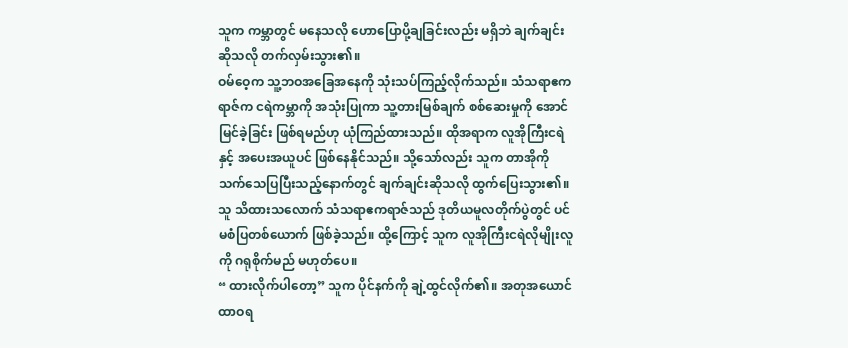သူက ကမ္ဘာတွင် မနေသလို ဟောပြောပို့ချခြင်းလည်း မရှိဘဲ ချက်ချင်းဆိုသလို တက်လှမ်းသွား၏။
ဝမ်ဝေ့က သူ့ဘဝအခြေအနေကို သုံးသပ်ကြည့်လိုက်သည်။ သံသရာဧကရာဇ်က ငရဲကမ္ဘာကို အသုံးပြုကာ သူ့တားမြစ်ချက် စစ်ဆေးမှုကို အောင်မြင်ခဲ့ခြင်း ဖြစ်ရမည်ဟု ယုံကြည်ထားသည်။ ထိုအရာက လူအိုကြီးငရဲနှင့် အပေးအယူပင် ဖြစ်နေနိုင်သည်။ သို့သော်လည်း သူက တာအိုကို သက်သေပြပြီးသည့်နောက်တွင် ချက်ချင်းဆိုသလို ထွက်ပြေးသွား၏။
သူ သိထားသလောက် သံသရာဧကရာဇ်သည် ဒုတိယမူလတိုက်ပွဲတွင် ပင်မစံပြတစ်ယောက် ဖြစ်ခဲ့သည်။ ထို့ကြောင့် သူက လူအိုကြီးငရဲလိုမျိုးလူကို ဂရုစိုက်မည် မဟုတ်ပေ။
“ ထားလိုက်ပါတော့” သူက ပိုင်နက်ကို ချဲ့ထွင်လိုက်၏။ အတုအယောင် ထာဝရ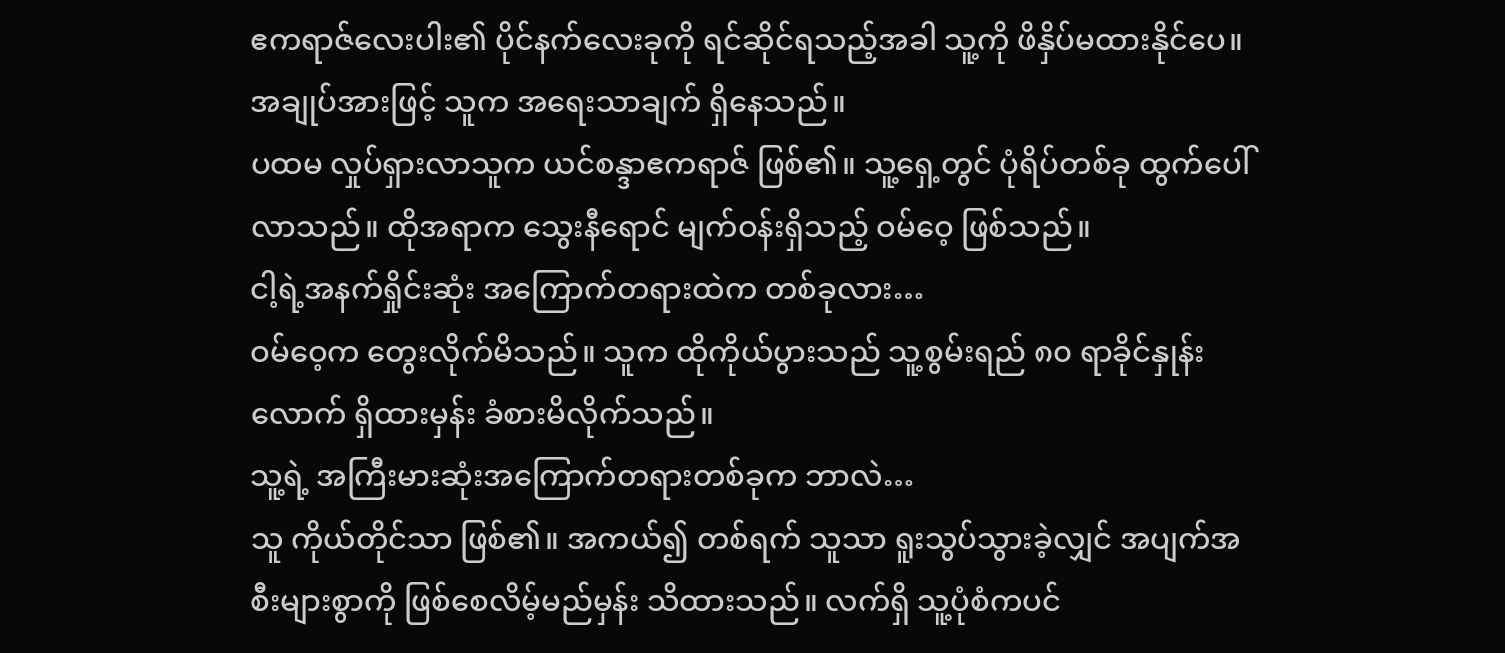ဧကရာဇ်လေးပါး၏ ပိုင်နက်လေးခုကို ရင်ဆိုင်ရသည့်အခါ သူ့ကို ဖိနှိပ်မထားနိုင်ပေ။ အချုပ်အားဖြင့် သူက အရေးသာချက် ရှိနေသည်။
ပထမ လှုပ်ရှားလာသူက ယင်စန္ဒာဧကရာဇ် ဖြစ်၏။ သူ့ရှေ့တွင် ပုံရိပ်တစ်ခု ထွက်ပေါ်လာသည်။ ထိုအရာက သွေးနီရောင် မျက်ဝန်းရှိသည့် ဝမ်ဝေ့ ဖြစ်သည်။
ငါ့ရဲ့အနက်ရှိုင်းဆုံး အကြောက်တရားထဲက တစ်ခုလား…
ဝမ်ဝေ့က တွေးလိုက်မိသည်။ သူက ထိုကိုယ်ပွားသည် သူ့စွမ်းရည် ၈၀ ရာခိုင်နှုန်းလောက် ရှိထားမှန်း ခံစားမိလိုက်သည်။
သူ့ရဲ့ အကြီးမားဆုံးအကြောက်တရားတစ်ခုက ဘာလဲ…
သူ ကိုယ်တိုင်သာ ဖြစ်၏။ အကယ်၍ တစ်ရက် သူသာ ရူးသွပ်သွားခဲ့လျှင် အပျက်အစီးများစွာကို ဖြစ်စေလိမ့်မည်မှန်း သိထားသည်။ လက်ရှိ သူ့ပုံစံကပင်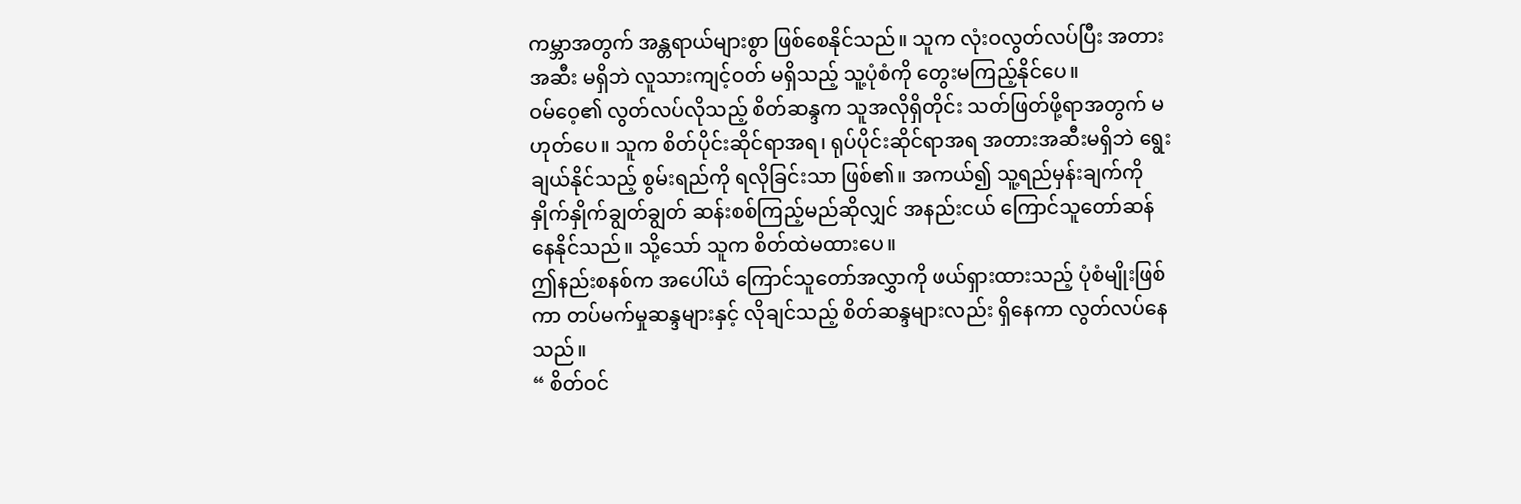ကမ္ဘာအတွက် အန္တရာယ်များစွာ ဖြစ်စေနိုင်သည်။ သူက လုံးဝလွတ်လပ်ပြီး အတားအဆီး မရှိဘဲ လူသားကျင့်ဝတ် မရှိသည့် သူ့ပုံစံကို တွေးမကြည့်နိုင်ပေ။
ဝမ်ဝေ့၏ လွတ်လပ်လိုသည့် စိတ်ဆန္ဒက သူအလိုရှိတိုင်း သတ်ဖြတ်ဖို့ရာအတွက် မဟုတ်ပေ။ သူက စိတ်ပိုင်းဆိုင်ရာအရ၊ ရုပ်ပိုင်းဆိုင်ရာအရ အတားအဆီးမရှိဘဲ ရွေးချယ်နိုင်သည့် စွမ်းရည်ကို ရလိုခြင်းသာ ဖြစ်၏။ အကယ်၍ သူ့ရည်မှန်းချက်ကို နှိုက်နှိုက်ချွတ်ချွတ် ဆန်းစစ်ကြည့်မည်ဆိုလျှင် အနည်းငယ် ကြောင်သူတော်ဆန်နေနိုင်သည်။ သို့သော် သူက စိတ်ထဲမထားပေ။
ဤနည်းစနစ်က အပေါ်ယံ ကြောင်သူတော်အလွှာကို ဖယ်ရှားထားသည့် ပုံစံမျိုးဖြစ်ကာ တပ်မက်မှုဆန္ဒများနှင့် လိုချင်သည့် စိတ်ဆန္ဒများလည်း ရှိနေကာ လွတ်လပ်နေသည်။
“ စိတ်ဝင်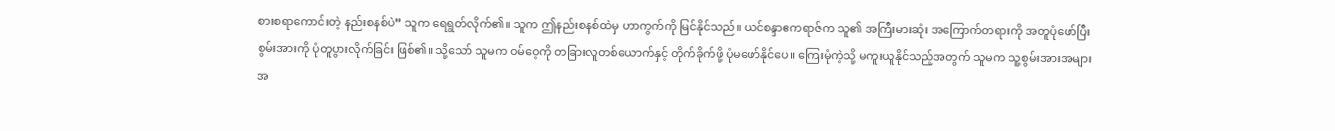စားစရာကောင်းတဲ့ နည်းစနစ်ပဲ” သူက ရေရွတ်လိုက်၏။ သူက ဤနည်းစနစ်ထဲမှ ဟာကွက်ကို မြင်နိုင်သည်။ ယင်စန္ဒာဧကရာဇ်က သူ၏ အကြီးမားဆုံး အကြောက်တရားကို အတူပုံဖော်ပြီး စွမ်းအားကို ပုံတူပွားလိုက်ခြင်း ဖြစ်၏။ သို့သော် သူမက ဝမ်ဝေ့ကို တခြားလူတစ်ယောက်နှင့် တိုက်ခိုက်ဖို့ ပုံမဖော်နိုင်ပေ။ ကြေးမုံကဲ့သို့ မကူးယူနိုင်သည့်အတွက် သူမက သူ့စွမ်းအားအများအ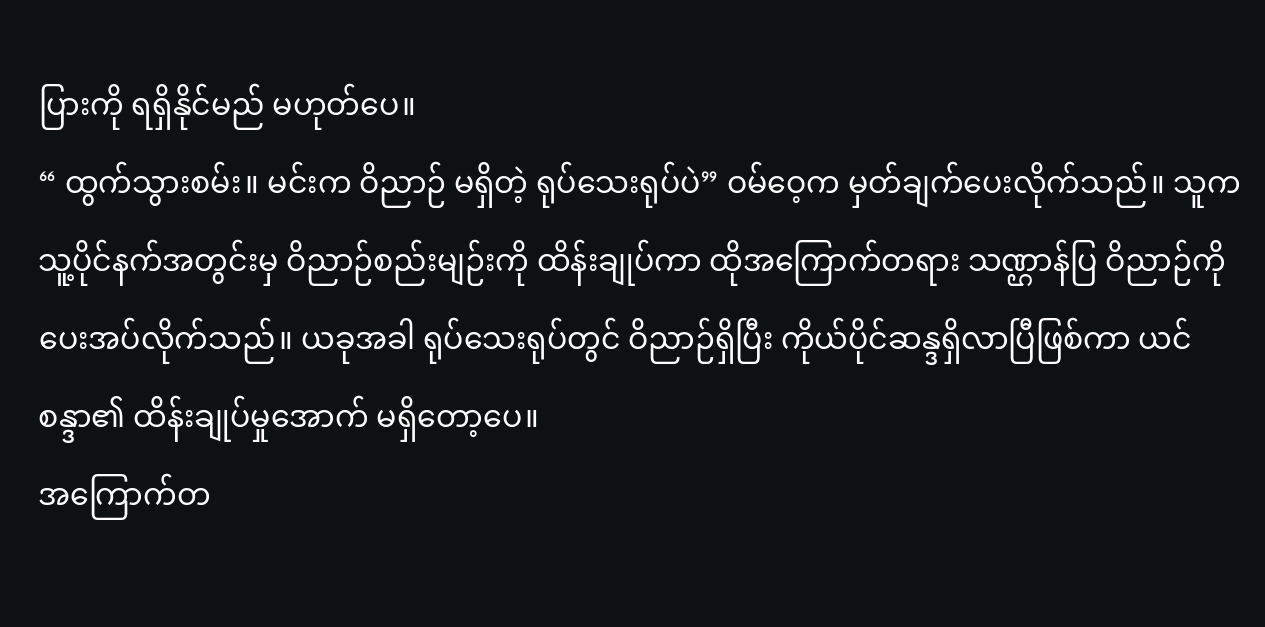ပြားကို ရရှိနိုင်မည် မဟုတ်ပေ။
“ ထွက်သွားစမ်း။ မင်းက ဝိညာဉ် မရှိတဲ့ ရုပ်သေးရုပ်ပဲ” ဝမ်ဝေ့က မှတ်ချက်ပေးလိုက်သည်။ သူက သူ့ပိုင်နက်အတွင်းမှ ဝိညာဉ်စည်းမျဉ်းကို ထိန်းချုပ်ကာ ထိုအကြောက်တရား သဏ္ဌာန်ပြ ဝိညာဉ်ကို ပေးအပ်လိုက်သည်။ ယခုအခါ ရုပ်သေးရုပ်တွင် ဝိညာဉ်ရှိပြီး ကိုယ်ပိုင်ဆန္ဒရှိလာပြီဖြစ်ကာ ယင်စန္ဒာ၏ ထိန်းချုပ်မှုအောက် မရှိတော့ပေ။
အကြောက်တ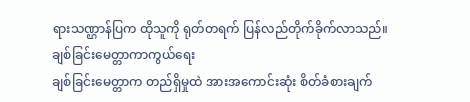ရားသဏ္ဌာန်ပြက ထိုသူကို ရုတ်တရက် ပြန်လည်တိုက်ခိုက်လာသည်။
ချစ်ခြင်းမေတ္တာကာကွယ်ရေး
ချစ်ခြင်းမေတ္တာက တည်ရှိမှုထဲ အားအကောင်းဆုံး စိတ်ခံစားချက်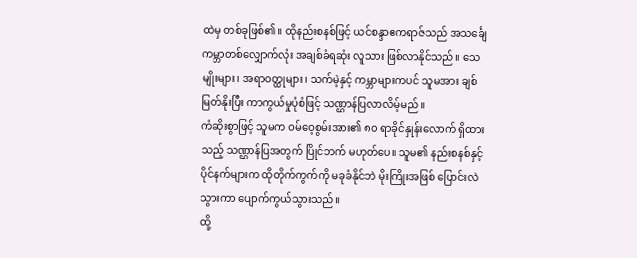ထဲမှ တစ်ခုဖြစ်၏။ ထိုနည်းစနစ်ဖြင့် ယင်စန္ဒာဧကရာဇ်သည် အသင်္ချေကမ္ဘာတစ်လျှောက်လုံး အချစ်ခံရဆုံး လူသား ဖြစ်လာနိုင်သည်။ သေမျိုးများ၊ အရာဝတ္ထုများ၊ သက်မဲ့နှင့် ကမ္ဘာများကပင် သူမအား ချစ်မြတ်နိုးပြီး ကာကွယ်မှုပုံစံဖြင့် သဏ္ဌာန်ပြလာလိမ့်မည်။
ကံဆိုးစွာဖြင့် သူမက ဝမ်ဝေ့စွမ်းအား၏ ၈၀ ရာခိုင်နှုန်းလောက် ရှိထားသည့် သဏ္ဌာန်ပြအတွက် ပြိုင်ဘက် မဟုတ်ပေ။ သူမ၏ နည်းစနစ်နှင့် ပိုင်နက်များက ထိုတိုက်ကွက်ကို မခုခံနိုင်ဘဲ မိုးကြိုးအဖြစ် ပြောင်းလဲသွားကာ ပျောက်ကွယ်သွားသည်။
ထို့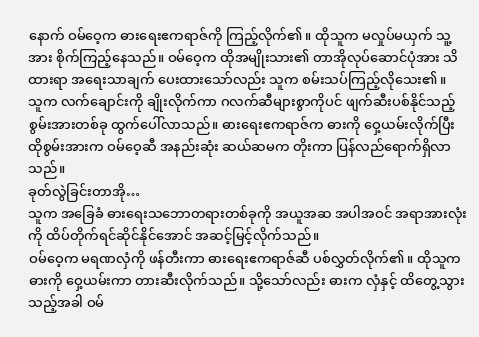နောက် ဝမ်ဝေ့က ဓားရေးဧကရာဇ်ကို ကြည့်လိုက်၏။ ထိုသူက မလှုပ်မယှက် သူ့အား စိုက်ကြည့်နေသည်။ ဝမ်ဝေ့က ထိုအမျိုးသား၏ တာအိုလုပ်ဆောင်ပုံအား သိထားရာ အရေးသာချက် ပေးထားသော်လည်း သူက စမ်းသပ်ကြည့်လိုသေး၏။
သူက လက်ချောင်းကို ချိုးလိုက်ကာ ဂလက်ဆီများစွာကိုပင် ဖျက်ဆီးပစ်နိုင်သည့် စွမ်းအားတစ်ခု ထွက်ပေါ်လာသည်။ ဓားရေးဧကရာဇ်က ဓားကို ဝှေ့ယမ်းလိုက်ပြီး ထိုစွမ်းအားက ဝမ်ဝေ့ဆီ အနည်းဆုံး ဆယ်ဆမက တိုးကာ ပြန်လည်ရောက်ရှိလာသည်။
ခုတ်လွဲခြင်းတာအို…
သူက အခြေခံ ဓားရေးသဘောတရားတစ်ခုကို အယူအဆ အပါအဝင် အရာအားလုံးကို ထိပ်တိုက်ရင်ဆိုင်နိုင်အောင် အဆင့်မြင့်လိုက်သည်။
ဝမ်ဝေ့က မရဏလှံကို ဖန်တီးကာ ဓားရေးဧကရာဇ်ဆီ ပစ်လွှတ်လိုက်၏။ ထိုသူက ဓားကို ဝှေ့ယမ်းကာ တားဆီးလိုက်သည်။ သို့သော်လည်း ဓားက လှံနှင့် ထိတွေ့သွားသည့်အခါ ဝမ်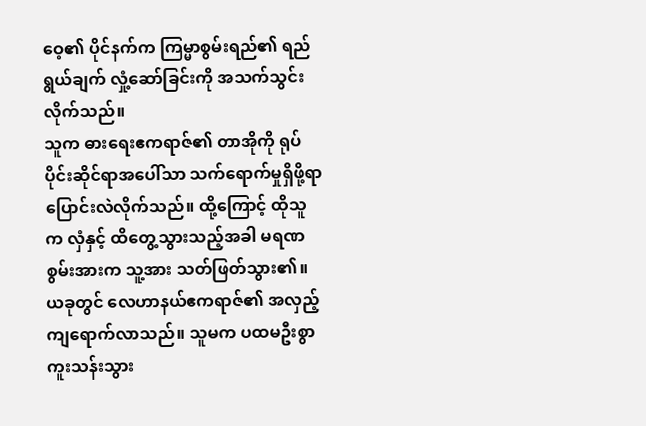ဝေ့၏ ပိုင်နက်က ကြမ္မာစွမ်းရည်၏ ရည်ရွယ်ချက် လှုံ့ဆော်ခြင်းကို အသက်သွင်းလိုက်သည်။
သူက ဓားရေးဧကရာဇ်၏ တာအိုကို ရုပ်ပိုင်းဆိုင်ရာအပေါ်သာ သက်ရောက်မှုရှိဖို့ရာ ပြောင်းလဲလိုက်သည်။ ထို့ကြောင့် ထိုသူက လှံနှင့် ထိတွေ့သွားသည့်အခါ မရဏစွမ်းအားက သူ့အား သတ်ဖြတ်သွား၏။
ယခုတွင် လေဟာနယ်ဧကရာဇ်၏ အလှည့် ကျရောက်လာသည်။ သူမက ပထမဦးစွာ ကူးသန်းသွား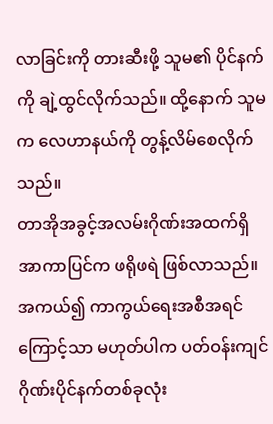လာခြင်းကို တားဆီးဖို့ သူမ၏ ပိုင်နက်ကို ချဲ့ထွင်လိုက်သည်။ ထို့နောက် သူမက လေဟာနယ်ကို တွန့်လိမ်စေလိုက်သည်။
တာအိုအခွင့်အလမ်းဂိုဏ်းအထက်ရှိ အာကာပြင်က ဖရိုဖရဲ ဖြစ်လာသည်။ အကယ်၍ ကာကွယ်ရေးအစီအရင်ကြောင့်သာ မဟုတ်ပါက ပတ်ဝန်းကျင် ဂိုဏ်းပိုင်နက်တစ်ခုလုံး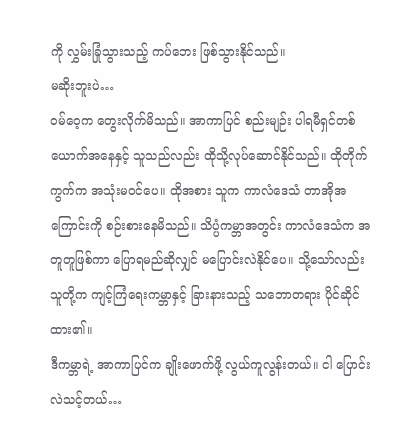ကို လွှမ်းခြုံသွားသည့် ကပ်ဘေး ဖြစ်သွားနိုင်သည်။
မဆိုးဘူးပဲ…
ဝမ်ဝေ့က တွေးလိုက်မိသည်။ အာကာပြင် စည်းမျဉ်း ပါရမီရှင်တစ်ယောက်အနေနှင့် သူသည်လည်း ထိုသို့လုပ်ဆောင်နိုင်သည်။ ထိုတိုက်ကွက်က အသုံးမဝင်ပေ။ ထိုအစား သူက ကာလံဒေသံ တာအိုအကြောင်းကို စဉ်းစားနေမိသည်။ သိပ္ပံကမ္ဘာအတွင်း ကာလံဒေသံက အတူတူဖြစ်ကာ ပြောရမည်ဆိုလျှင် မပြောင်းလဲနိုင်ပေ။ သို့သော်လည်း သူတို့က ကျင့်ကြံရေးကမ္ဘာနှင့် ခြားနားသည့် သဘောတရား ပိုင်ဆိုင်ထား၏။
ဒီကမ္ဘာရဲ့ အာကာပြင်က ချိုးဖောက်ဖို့ လွယ်ကူလွန်းတယ်။ ငါ ပြောင်းလဲသင့်တယ်…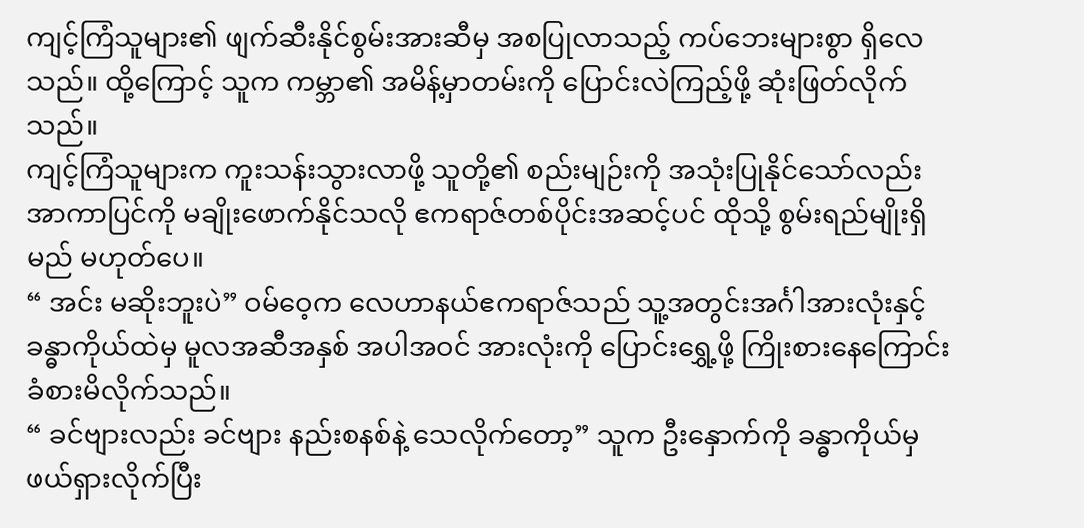ကျင့်ကြံသူများ၏ ဖျက်ဆီးနိုင်စွမ်းအားဆီမှ အစပြုလာသည့် ကပ်ဘေးများစွာ ရှိလေသည်။ ထို့ကြောင့် သူက ကမ္ဘာ၏ အမိန့်မှာတမ်းကို ပြောင်းလဲကြည့်ဖို့ ဆုံးဖြတ်လိုက်သည်။
ကျင့်ကြံသူများက ကူးသန်းသွားလာဖို့ သူတို့၏ စည်းမျဉ်းကို အသုံးပြုနိုင်သော်လည်း အာကာပြင်ကို မချိုးဖောက်နိုင်သလို ဧကရာဇ်တစ်ပိုင်းအဆင့်ပင် ထိုသို့ စွမ်းရည်မျိုးရှိမည် မဟုတ်ပေ။
“ အင်း မဆိုးဘူးပဲ” ဝမ်ဝေ့က လေဟာနယ်ဧကရာဇ်သည် သူ့အတွင်းအင်္ဂါအားလုံးနှင့် ခန္ဓာကိုယ်ထဲမှ မူလအဆီအနှစ် အပါအဝင် အားလုံးကို ပြောင်းရွှေ့ဖို့ ကြိုးစားနေကြောင်း ခံစားမိလိုက်သည်။
“ ခင်ဗျားလည်း ခင်ဗျား နည်းစနစ်နဲ့ သေလိုက်တော့” သူက ဦးနှောက်ကို ခန္ဓာကိုယ်မှ ဖယ်ရှားလိုက်ပြီး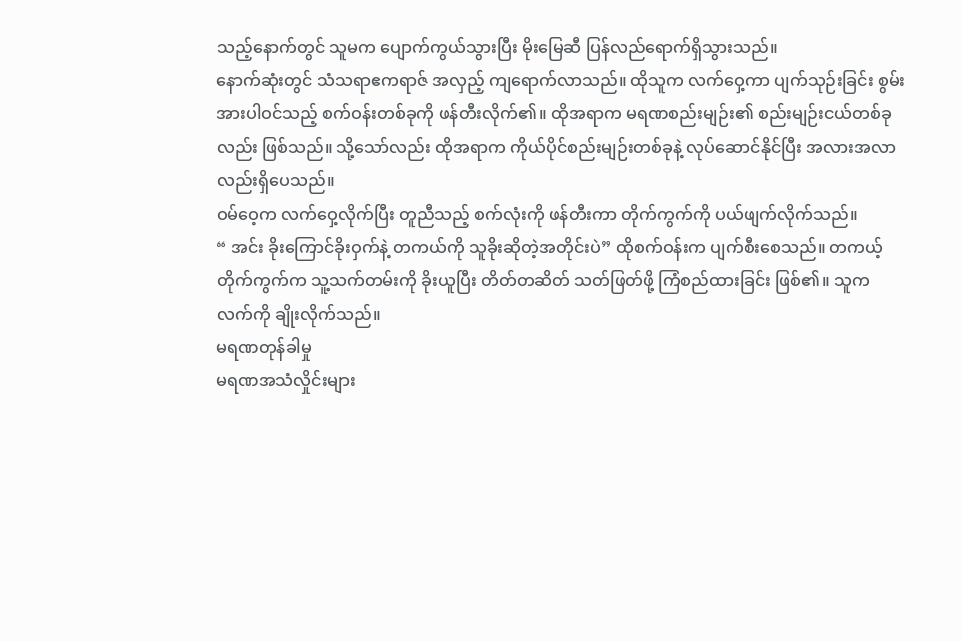သည့်နောက်တွင် သူမက ပျောက်ကွယ်သွားပြီး မိုးမြေဆီ ပြန်လည်ရောက်ရှိသွားသည်။
နောက်ဆုံးတွင် သံသရာဧကရာဇ် အလှည့် ကျရောက်လာသည်။ ထိုသူက လက်ဝှေ့ကာ ပျက်သုဉ်းခြင်း စွမ်းအားပါဝင်သည့် စက်ဝန်းတစ်ခုကို ဖန်တီးလိုက်၏။ ထိုအရာက မရဏစည်းမျဉ်း၏ စည်းမျဉ်းငယ်တစ်ခုလည်း ဖြစ်သည်။ သို့သော်လည်း ထိုအရာက ကိုယ်ပိုင်စည်းမျဉ်းတစ်ခုနဲ့ လုပ်ဆောင်နိုင်ပြီး အလားအလာလည်းရှိပေသည်။
ဝမ်ဝေ့က လက်ဝှေ့လိုက်ပြီး တူညီသည့် စက်လုံးကို ဖန်တီးကာ တိုက်ကွက်ကို ပယ်ဖျက်လိုက်သည်။
“ အင်း ခိုးကြောင်ခိုးဝှက်နဲ့ တကယ်ကို သူခိုးဆိုတဲ့အတိုင်းပဲ” ထိုစက်ဝန်းက ပျက်စီးစေသည်။ တကယ့်တိုက်ကွက်က သူ့သက်တမ်းကို ခိုးယူပြီး တိတ်တဆိတ် သတ်ဖြတ်ဖို့ ကြံစည်ထားခြင်း ဖြစ်၏။ သူက လက်ကို ချိုးလိုက်သည်။
မရဏတုန်ခါမှု
မရဏအသံလှိုင်းများ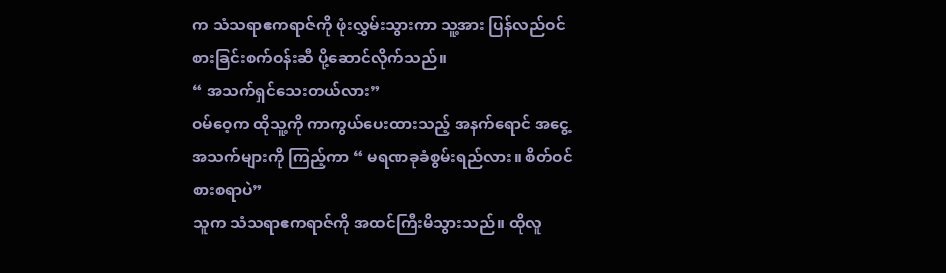က သံသရာဧကရာဇ်ကို ဖုံးလွှမ်းသွားကာ သူ့အား ပြန်လည်ဝင်စားခြင်းစက်ဝန်းဆီ ပို့ဆောင်လိုက်သည်။
“ အသက်ရှင်သေးတယ်လား”
ဝမ်ဝေ့က ထိုသူ့ကို ကာကွယ်ပေးထားသည့် အနက်ရောင် အငွေ့အသက်များကို ကြည့်ကာ “ မရဏခုခံစွမ်းရည်လား။ စိတ်ဝင်စားစရာပဲ”
သူက သံသရာဧကရာဇ်ကို အထင်ကြီးမိသွားသည်။ ထိုလူ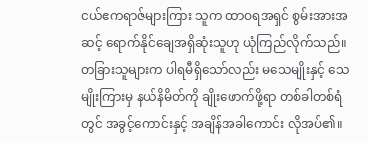ငယ်ဧကရာဇ်များကြား သူက ထာဝရအရှင် စွမ်းအားအဆင့် ရောက်နိုင်ချေအရှိဆုံးသူဟု ယုံကြည်လိုက်သည်။
တခြားသူများက ပါရမီရှိသော်လည်း မသေမျိုးနှင့် သေမျိုးကြားမှ နယ်နိမိတ်ကို ချိုးဖောက်ဖို့ရာ တစ်ခါတစ်ရံတွင် အခွင့်ကောင်းနှင့် အချိန်အခါကောင်း လိုအပ်၏။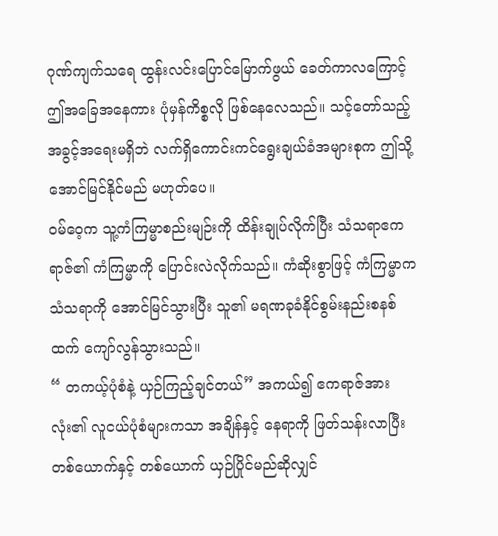ဂုဏ်ကျက်သရေ ထွန်းလင်းပြောင်မြောက်ဖွယ် ခေတ်ကာလကြောင့် ဤအခြေအနေကား ပုံမှန်ကိစ္စလို ဖြစ်နေလေသည်။ သင့်တော်သည့် အခွင့်အရေးမရှိဘဲ လက်ရှိကောင်းကင်ရွေးချယ်ခံအများစုက ဤသို့အောင်မြင်နိုင်မည် မဟုတ်ပေ။
ဝမ်ဝေ့က သူ့ကံကြမ္မာစည်းမျဉ်းကို ထိန်းချုပ်လိုက်ပြီး သံသရာဧကရာဇ်၏ ကံကြမ္မာကို ပြောင်းလဲလိုက်သည်။ ကံဆိုးစွာဖြင့် ကံကြမ္မာက သံသရာကို အောင်မြင်သွားပြီး သူ၏ မရဏခုခံနိုင်စွမ်းနည်းစနစ်ထက် ကျော်လွန်သွားသည်။
“ တကယ့်ပုံစံနဲ့ ယှဉ်ကြည့်ချင်တယ်” အကယ်၍ ဧကရာဇ်အားလုံး၏ လူငယ်ပုံစံများကသာ အချိန်နှင့် နေရာကို ဖြတ်သန်းလာပြီး တစ်ယောက်နှင့် တစ်ယောက် ယှဉ်ပြိုင်မည်ဆိုလျှင်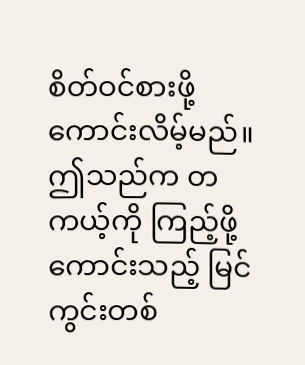စိတ်ဝင်စားဖို့ ကောင်းလိမ့်မည်။
ဤသည်က တကယ့်ကို ကြည့်ဖို့ကောင်းသည့် မြင်ကွင်းတစ်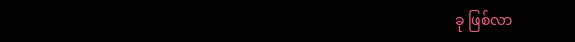ခု ဖြစ်လာ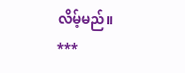လိမ့်မည်။
***